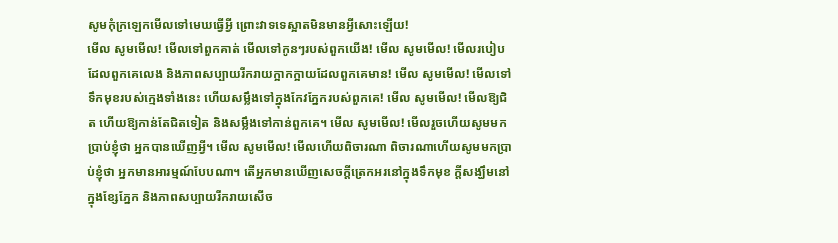សូមកុំក្រឡេកមើលទៅមេឃធ្វើអ្វី ព្រោះវាទទេស្អាតមិនមានអ្វីសោះឡើយ!
មើល សូមមើល! មើលទៅពួកគាត់ មើលទៅកូនៗរបស់ពួកយើង! មើល សូមមើល! មើលរបៀបដែលពួកគេលេង និងភាពសប្បាយរីករាយក្អាកក្អាយដែលពួកគេមាន! មើល សូមមើល! មើលទៅទឹកមុខរបស់ក្មេងទាំងនេះ ហើយសម្លឹងទៅក្នុងកែវភ្នែករបស់ពួកគេ! មើល សូមមើល! មើលឱ្យជិត ហើយឱ្យកាន់តែជិតទៀត និងសម្លឹងទៅកាន់ពួកគេ។ មើល សូមមើល! មើលរួចហើយសូមមកប្រាប់ខ្ញុំថា អ្នកបានឃើញអ្វី។ មើល សូមមើល! មើលហើយពិចារណា ពិចារណាហើយសូមមកប្រាប់ខ្ញុំថា អ្នកមានអារម្មណ៍បែបណា។ តើអ្នកមានឃើញសេចក្តីត្រេកអរនៅក្នុងទឹកមុខ ក្តីសង្ឃឹមនៅក្នុងខ្សែភ្នែក និងភាពសប្បាយរីករាយសើច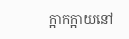ក្អាកក្អាយនៅ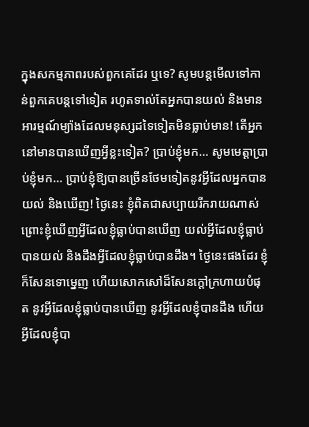ក្នុងសកម្មភាពរបស់ពួកគេដែរ ឬទេ? សូមបន្តមើលទៅកាន់ពួកគេបន្តទៅទៀត រហូតទាល់តែអ្នកបានយល់ និងមានអារម្មណ៍ម្យ៉ាងដែលមនុស្សដទៃទៀតមិនធ្លាប់មាន! តើអ្នកនៅមានបានឃើញអ្វីខ្លះទៀត? ប្រាប់ខ្ញុំមក… សូមមេត្តាប្រាប់ខ្ញុំមក… ប្រាប់ខ្ញុំឱ្យបានច្រើនថែមទៀតនូវអ្វីដែលអ្នកបានយល់ និងឃើញ! ថ្ងៃនេះ ខ្ញុំពិតជាសប្បាយរីករាយណាស់ ព្រោះខ្ញុំឃើញអ្វីដែលខ្ញុំធ្លាប់បានឃើញ យល់អ្វីដែលខ្ញុំធ្លាប់បានយល់ និងដឹងអ្វីដែលខ្ញុំធ្លាប់បានដឹង។ ថ្ងៃនេះផងដែរ ខ្ញុំក៏សែនទោម្នេញ ហើយសោកសៅដ៏សែនក្តៅក្រហាយបំផុត នូវអ្វីដែលខ្ញុំធ្លាប់បានឃើញ នូវអ្វីដែលខ្ញុំបានដឹង ហើយអ្វីដែលខ្ញុំបា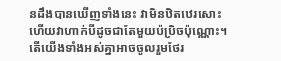នដឹងបានឃើញទាំងនេះ វាមិនឋិតឋេរសោះ ហើយវាហាក់បីដូចជាតែមួយប៉ប្រិចប៉ុណ្ណោះ។ តើយើងទាំងអស់គ្នាអាចចូលរួមថែរ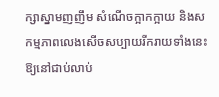ក្សាស្នាមញញឹម សំណើចក្អាកក្អាយ និងសកម្មភាពលេងសើចសប្បាយរីករាយទាំងនេះឱ្យនៅជាប់លាប់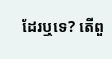ដែរឬទេ? តើពួ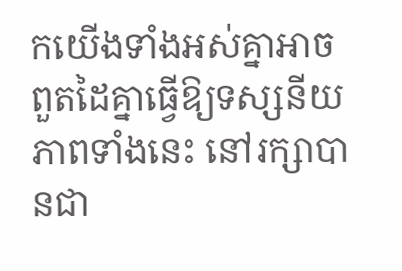កយើងទាំងអស់គ្នាអាចពួតដៃគ្នាធ្វើឱ្យទស្សនីយភាពទាំងនេះ នៅរក្សាបានជា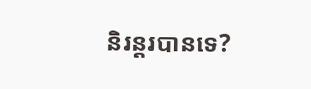និរន្តរបានទេ?